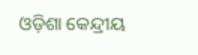ଓଡ଼ିଶା କେନ୍ଦ୍ରୀୟ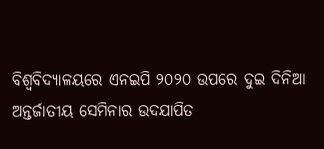ବିଶ୍ୱବିଦ୍ୟାଳୟରେ ଏନଇପି ୨୦୨୦ ଉପରେ ଦୁଇ ଦିନିଆ ଅନ୍ତର୍ଜାତୀୟ ସେମିନାର ଉଦଯାପିତ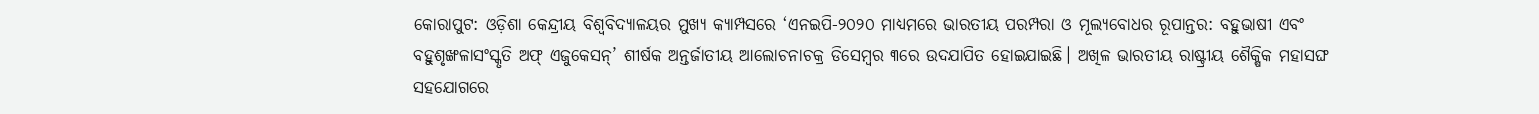କୋରାପୁଟ: ଓଡ଼ିଶା କେନ୍ଦ୍ରୀୟ ବିଶ୍ୱବିଦ୍ୟାଳୟର ମୁଖ୍ୟ କ୍ୟାମ୍ପସରେ ‘ଏନଇପି-୨୦୨୦ ମାଧ୍ୟମରେ ଭାରତୀୟ ପରମ୍ପରା ଓ ମୂଲ୍ୟବୋଧର ରୂପାନ୍ତର: ବହୁଭାଷୀ ଏବଂ ବହୁଶୃଙ୍ଖଳାସଂସ୍କୃତି ଅଫ୍ ଏଜୁକେସନ୍’ ଶୀର୍ଷକ ଅନ୍ତର୍ଜାତୀୟ ଆଲୋଚନାଚକ୍ର ଡିସେମ୍ବର ୩ରେ ଉଦଯାପିତ ହୋଇଯାଇଛି। ଅଖିଳ ଭାରତୀୟ ରାଷ୍ଟ୍ରୀୟ ଶୈକ୍ଷିକ ମହାସଙ୍ଘ ସହଯୋଗରେ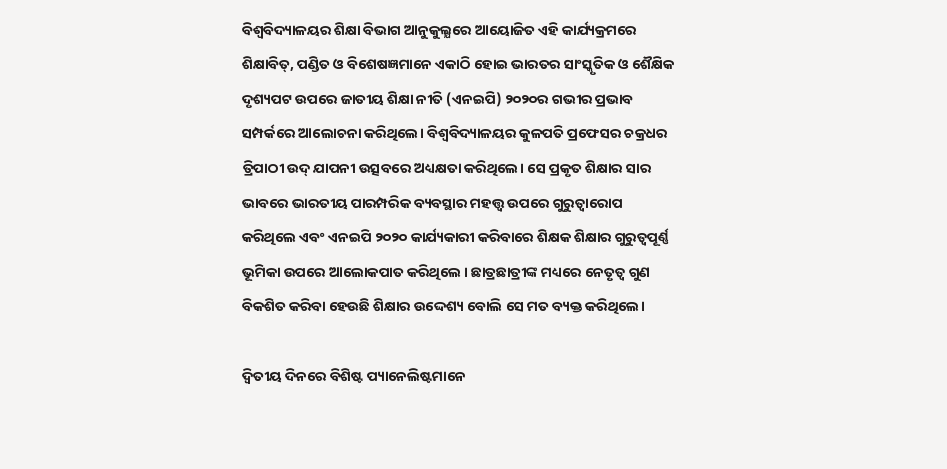ବିଶ୍ୱବିଦ୍ୟାଳୟର ଶିକ୍ଷା ବିଭାଗ ଆନୁକୁଲ୍ଯରେ ଆୟୋଜିତ ଏହି କାର୍ଯ୍ୟକ୍ରମରେ ଶିକ୍ଷାବିତ୍, ପଣ୍ଡିତ ଓ ବିଶେଷଜ୍ଞମାନେ ଏକାଠି ହୋଇ ଭାରତର ସାଂସ୍କୃତିକ ଓ ଶୈକ୍ଷିକ ଦୃଶ୍ୟପଟ ଉପରେ ଜାତୀୟ ଶିକ୍ଷା ନୀତି (ଏନଇପି) ୨୦୨୦ର ଗଭୀର ପ୍ରଭାବ ସମ୍ପର୍କରେ ଆଲୋଚନା କରିଥିଲେ। ବିଶ୍ୱବିଦ୍ୟାଳୟର କୁଳପତି ପ୍ରଫେସର ଚକ୍ରଧର ତ୍ରିପାଠୀ ଉଦ୍ ଯାପନୀ ଉତ୍ସବରେ ଅଧ୍ୟକ୍ଷତା କରିଥିଲେ। ସେ ପ୍ରକୃତ ଶିକ୍ଷାର ସାର ଭାବରେ ଭାରତୀୟ ପାରମ୍ପରିକ ବ୍ୟବସ୍ଥାର ମହତ୍ତ୍ୱ ଉପରେ ଗୁରୁତ୍ୱାରୋପ କରିଥିଲେ ଏବଂ ଏନଇପି ୨୦୨୦ କାର୍ଯ୍ୟକାରୀ କରିବାରେ ଶିକ୍ଷକ ଶିକ୍ଷାର ଗୁରୁତ୍ୱପୂର୍ଣ୍ଣ ଭୂମିକା ଉପରେ ଆଲୋକପାତ କରିଥିଲେ । ଛାତ୍ରଛାତ୍ରୀଙ୍କ ମଧ୍ୟରେ ନେତୃତ୍ବ ଗୁଣ ବିକଶିତ କରିବା ହେଉଛି ଶିକ୍ଷାର ଉଦ୍ଦେଶ୍ୟ ବୋଲି ସେ ମତ ବ୍ୟକ୍ତ କରିଥିଲେ।

ଦ୍ବିତୀୟ ଦିନରେ ବିଶିଷ୍ଟ ପ୍ୟାନେଲିଷ୍ଟମାନେ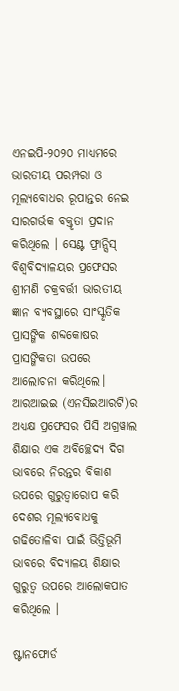ଏନଇପି-୨୦୨୦ ମାଧ୍ୟମରେ ଭାରତୀୟ ପରମ୍ପରା ଓ ମୂଲ୍ୟବୋଧର ରୂପାନ୍ତର ନେଇ ସାରଗର୍ଭକ ବକ୍ତୃତା ପ୍ରଦାନ କରିଥିଲେ । ସେଣ୍ଟ ଫ୍ରାନ୍ସିସ୍ ବିଶ୍ୱବିଦ୍ୟାଳୟର ପ୍ରଫେସର ଶ୍ରୀମଣି ଚକ୍ରବର୍ତ୍ତୀ ଭାରତୀୟ ଜ୍ଞାନ ବ୍ୟବସ୍ଥାରେ ସାଂସ୍କୃତିକ ପ୍ରାସଙ୍ଗିକ ଶବ୍ଦକୋଷର ପ୍ରାସଙ୍ଗିକତା ଉପରେ ଆଲୋଚନା କରିଥିଲେ। ଆରଆଇଇ (ଏନସିଇଆରଟି)ର ଅଧ୍ୟକ୍ଷ ପ୍ରଫେସର ପିସି ଅଗ୍ରୱାଲ ଶିକ୍ଷାର ଏକ ଅବିଚ୍ଛେଦ୍ୟ ଦିଗ ଭାବରେ ନିରନ୍ତର ବିକାଶ ଉପରେ ଗୁରୁତ୍ୱାରୋପ କରି ଦେଶର ମୂଲ୍ୟବୋଧକୁ ଗଢିତୋଳିବା ପାଇଁ ଭିତ୍ତିଭୂମି ଭାବରେ ବିଦ୍ୟାଳୟ ଶିକ୍ଷାର ଗୁରୁତ୍ୱ ଉପରେ ଆଲୋକପାତ କରିଥିଲେ ।

ଷ୍ଟାନଫୋର୍ଡ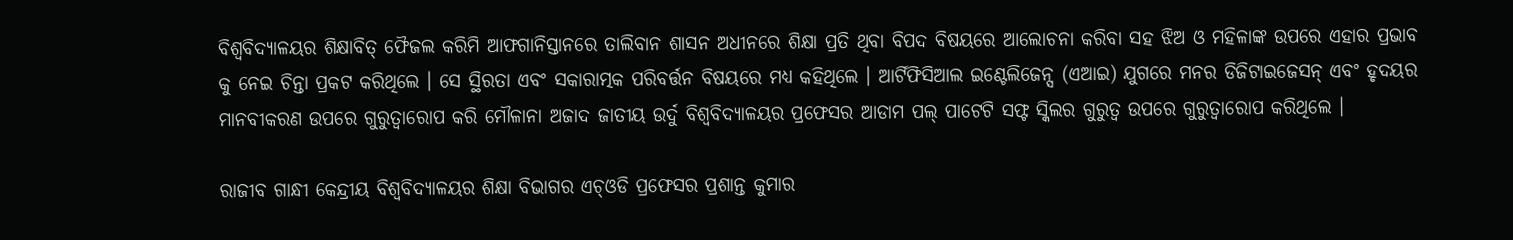ବିଶ୍ୱବିଦ୍ୟାଳୟର ଶିକ୍ଷାବିତ୍ ଫୈଜଲ କରିମି ଆଫଗାନିସ୍ତାନରେ ତାଲିବାନ ଶାସନ ଅଧୀନରେ ଶିକ୍ଷା ପ୍ରତି ଥିବା ବିପଦ ବିଷୟରେ ଆଲୋଚନା କରିବା ସହ ଝିଅ ଓ ମହିଳାଙ୍କ ଉପରେ ଏହାର ପ୍ରଭାବ କୁ ନେଇ ଚିନ୍ତା ପ୍ରକଟ କରିଥିଲେ । ସେ ସ୍ଥିରତା ଏବଂ ସକାରାତ୍ମକ ପରିବର୍ତ୍ତନ ବିଷୟରେ ମଧ୍ୟ କହିଥିଲେ । ଆର୍ଟିଫିସିଆଲ ଇଣ୍ଟେଲିଜେନ୍ସ (ଏଆଇ) ଯୁଗରେ ମନର ଡିଜିଟାଇଜେସନ୍ ଏବଂ ହୃଦୟର ମାନବୀକରଣ ଉପରେ ଗୁରୁତ୍ୱାରୋପ କରି ମୌଳାନା ଅଜାଦ ଜାତୀୟ ଉର୍ଦୁ ବିଶ୍ବବିଦ୍ୟାଳୟର ପ୍ରଫେସର ଆଡାମ ପଲ୍ ପାଟେଟି ସଫ୍ଟ ସ୍କିଲର ଗୁରୁତ୍ୱ ଉପରେ ଗୁରୁତ୍ୱାରୋପ କରିଥିଲେ ।

ରାଜୀବ ଗାନ୍ଧୀ କେନ୍ଦ୍ରୀୟ ବିଶ୍ୱବିଦ୍ୟାଳୟର ଶିକ୍ଷା ବିଭାଗର ଏଚ୍ଓଡି ପ୍ରଫେସର ପ୍ରଶାନ୍ତ କୁମାର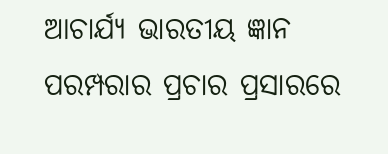ଆଚାର୍ଯ୍ୟ ଭାରତୀୟ ଜ୍ଞାନ ପରମ୍ପରାର ପ୍ରଚାର ପ୍ରସାରରେ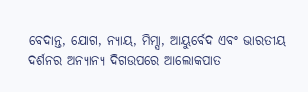ବେଦାନ୍ତ, ଯୋଗ, ନ୍ୟାୟ, ମିମ୍ସା, ଆୟୁର୍ବେଦ ଏବଂ ଭାରତୀୟ ଦର୍ଶନର ଅନ୍ୟାନ୍ୟ ଦିଗଉପରେ ଆଲୋକପାତ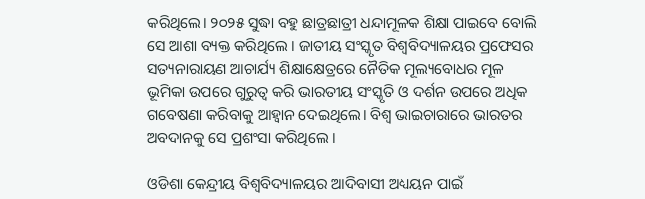କରିଥିଲେ। ୨୦୨୫ ସୁଦ୍ଧା ବହୁ ଛାତ୍ରଛାତ୍ରୀ ଧନ୍ଦାମୂଳକ ଶିକ୍ଷା ପାଇବେ ବୋଲି ସେ ଆଶା ବ୍ୟକ୍ତ କରିଥିଲେ । ଜାତୀୟ ସଂସ୍କୃତ ବିଶ୍ୱବିଦ୍ୟାଳୟର ପ୍ରଫେସର ସତ୍ୟନାରାୟଣ ଆଚାର୍ଯ୍ୟ ଶିକ୍ଷାକ୍ଷେତ୍ରରେ ନୈତିକ ମୂଲ୍ୟବୋଧର ମୂଳ ଭୂମିକା ଉପରେ ଗୁରୁତ୍ୱ କରି ଭାରତୀୟ ସଂସ୍କୃତି ଓ ଦର୍ଶନ ଉପରେ ଅଧିକ ଗବେଷଣା କରିବାକୁ ଆହ୍ୱାନ ଦେଇଥିଲେ। ବିଶ୍ୱ ଭାଇଚାରାରେ ଭାରତର ଅବଦାନକୁ ସେ ପ୍ରଶଂସା କରିଥିଲେ ।

ଓଡିଶା କେନ୍ଦ୍ରୀୟ ବିଶ୍ବବିଦ୍ୟାଳୟର ଆଦିବାସୀ ଅଧ୍ୟୟନ ପାଇଁ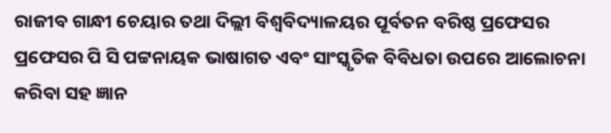ରାଜୀବ ଗାନ୍ଧୀ ଚେୟାର ତଥା ଦିଲ୍ଲୀ ବିଶ୍ୱବିଦ୍ୟାଳୟର ପୂର୍ବତନ ବରିଷ୍ଠ ପ୍ରଫେସର ପ୍ରଫେସର ପି ସି ପଟ୍ଟନାୟକ ଭାଷାଗତ ଏବଂ ସାଂସ୍କୃତିକ ବିବିଧତା ଉପରେ ଆଲୋଚନା କରିବା ସହ ଜ୍ଞାନ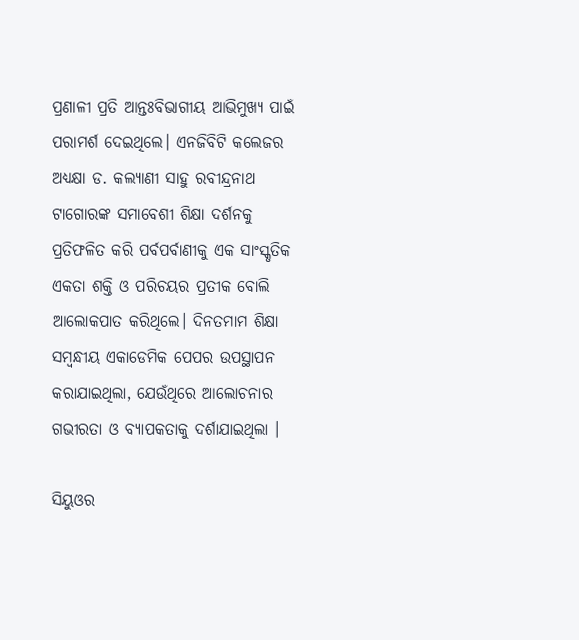ପ୍ରଣାଳୀ ପ୍ରତି ଆନ୍ତଃବିଭାଗୀୟ ଆଭିମୁଖ୍ୟ ପାଇଁ ପରାମର୍ଶ ଦେଇଥିଲେ। ଏନଜିବିଟି କଲେଜର ଅଧ୍ୟକ୍ଷା ଡ. କଲ୍ୟାଣୀ ସାହୁ ରବୀନ୍ଦ୍ରନାଥ ଟାଗୋରଙ୍କ ସମାବେଶୀ ଶିକ୍ଷା ଦର୍ଶନକୁ ପ୍ରତିଫଳିତ କରି ପର୍ବପର୍ବାଣୀକୁ ଏକ ସାଂସ୍କୃତିକ ଏକତା ଶକ୍ତି ଓ ପରିଚୟର ପ୍ରତୀକ ବୋଲି ଆଲୋକପାତ କରିଥିଲେ। ଦିନତମାମ ଶିକ୍ଷା ସମ୍ବନ୍ଧୀୟ ଏକାଡେମିକ ପେପର ଉପସ୍ଥାପନ କରାଯାଇଥିଲା, ଯେଉଁଥିରେ ଆଲୋଚନାର ଗଭୀରତା ଓ ବ୍ୟାପକତାକୁ ଦର୍ଶାଯାଇଥିଲା ।

ସିୟୁଓର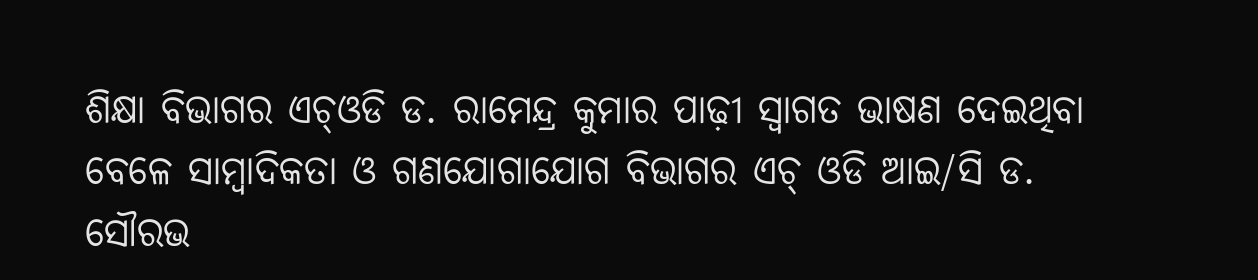ଶିକ୍ଷା ବିଭାଗର ଏଚ୍ଓଡି ଡ. ରାମେନ୍ଦ୍ର କୁମାର ପାଢ଼ୀ ସ୍ୱାଗତ ଭାଷଣ ଦେଇଥିବା ବେଳେ ସାମ୍ବାଦିକତା ଓ ଗଣଯୋଗାଯୋଗ ବିଭାଗର ଏଚ୍ ଓଡି ଆଇ/ସି ଡ. ସୌରଭ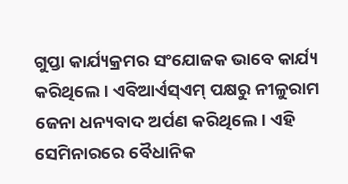ଗୁପ୍ତା କାର୍ଯ୍ୟକ୍ରମର ସଂଯୋଜକ ଭାବେ କାର୍ଯ୍ୟ କରିଥିଲେ। ଏବିଆର୍ଏସ୍ଏମ୍ ପକ୍ଷରୁ ନୀଳୁରାମ ଜେନା ଧନ୍ୟବାଦ ଅର୍ପଣ କରିଥିଲେ। ଏହି ସେମିନାରରେ ବୈଧାନିକ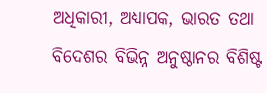ଅଧିକାରୀ, ଅଧ୍ୟାପକ, ଭାରତ ତଥା ବିଦେଶର ବିଭିନ୍ନ ଅନୁଷ୍ଠାନର ବିଶିଷ୍ଟ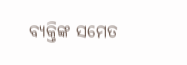ବ୍ୟକ୍ତିଙ୍କ ସମେତ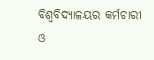ବିଶ୍ୱବିଦ୍ୟାଳୟର କର୍ମଚାରୀ ଓ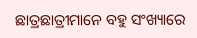ଛାତ୍ରଛାତ୍ରୀମାନେ ବହୁ ସଂଖ୍ୟାରେ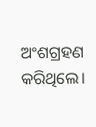ଅଂଶଗ୍ରହଣ କରିଥିଲେ।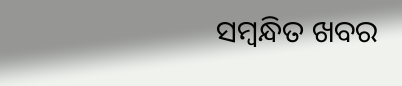ସମ୍ବନ୍ଧିତ ଖବର